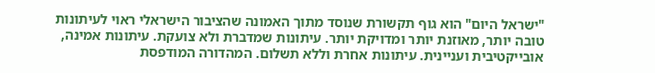"ישראל היום" הוא גוף תקשורת שנוסד מתוך האמונה שהציבור הישראלי ראוי לעיתונות טובה יותר, מאוזנת יותר ומדויקת יותר. עיתונות שמדברת ולא צועקת. עיתונות אמינה, אובייקטיבית ועניינית. עיתונות אחרת וללא תשלום. המהדורה המודפסת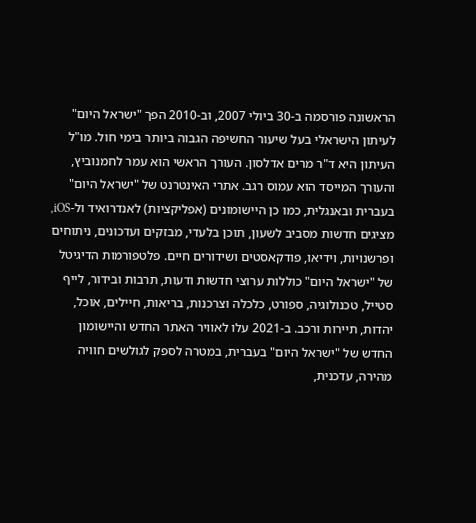הראשונה פורסמה ב-30 ביולי 2007, וב-2010 הפך "ישראל היום" לעיתון הישראלי בעל שיעור החשיפה הגבוה ביותר בימי חול. מו"ל העיתון היא ד"ר מרים אדלסון. העורך הראשי הוא עמר לחמנוביץ, והעורך המייסד הוא עמוס רגב. אתרי האינטרנט של "ישראל היום" בעברית ובאנגלית, כמו כן היישומונים (אפליקציות) לאנדרואיד ול-iOS, מציגים חדשות מסביב לשעון, תוכן בלעדי, מבזקים ועדכונים, ניתוחים ופרשנויות, וידיאו, פודקאסטים ושידורים חיים. פלטפורמות הדיגיטל של "ישראל היום" כוללות ערוצי חדשות ודעות, תרבות ובידור, לייף סטייל, טכנולוגיה, ספורט, כלכלה וצרכנות, בריאות, חיילים, אוכל, יהדות, תיירות ורכב. ב-2021 עלו לאוויר האתר החדש והיישומון החדש של "ישראל היום" בעברית, במטרה לספק לגולשים חוויה מהירה, עדכנית,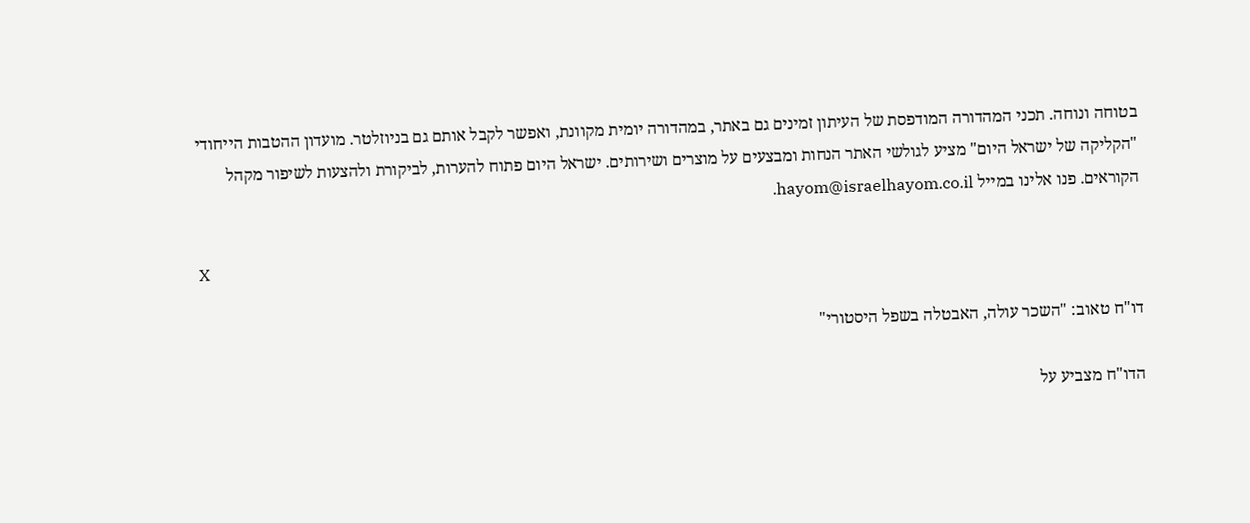בטוחה ונוחה. תכני המהדורה המודפסת של העיתון זמינים גם באתר, במהדורה יומית מקוונת, ואפשר לקבל אותם גם בניוזלטר. מועדון ההטבות הייחודי "הקליקה של ישראל היום" מציע לגולשי האתר הנחות ומבצעים על מוצרים ושירותים. ישראל היום פתוח להערות, לביקורת ולהצעות לשיפור מקהל הקוראים. פנו אלינו במייל hayom@israelhayom.co.il.

X

דו"ח טאוב: "השכר עולה, האבטלה בשפל היסטורי"

הדו"ח מצביע על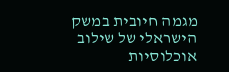מגמה חיובית במשק הישראלי של שילוב אוכלוסיות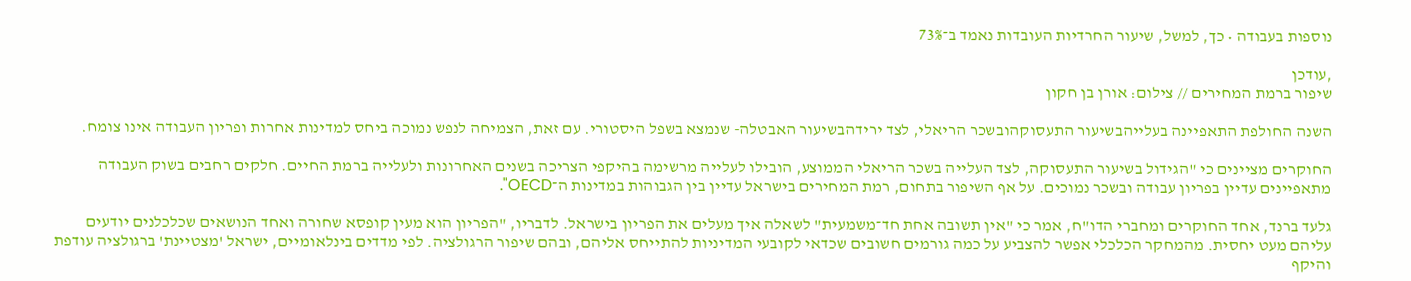נוספות בעבודה • כך, למשל, שיעור החרדיות העובדות נאמד ב־73%

,עודכן
שיפור ברמת המחירים // צילום: אורן בן חקון

השנה החולפת התאפיינה בעלייהבשיעור התעסוקהובשכר הריאלי, לצד ירידהבשיעור האבטלה- שנמצא בשפל היסטורי. עם זאת, הצמיחה לנפש נמוכה ביחס למדינות אחרות ופריון העבודה אינו צומח.

החוקרים מציינים כי "הגידול בשיעור התעסוקה, לצד העלייה בשכר הריאלי הממוצע, הובילו לעלייה מרשימה בהיקפי הצריכה בשנים האחרונות ולעלייה ברמת החיים. חלקים רחבים בשוק העבודה מתאפיינים עדיין בפריון עבודה ובשכר נמוכים. על אף השיפור בתחום, רמת המחירים בישראל עדיין בין הגבוהות במדינות ה־OECD".

גלעד ברנד, אחד החוקרים ומחברי הדו"ח, אמר כי "אין תשובה אחת חד־משמעית" לשאלה איך מעלים את הפריון בישראל. לדבריו, "הפריון הוא מעין קופסא שחורה ואחד הנושאים שכלכלנים יודעים עליהם מעט יחסית. מהמחקר הכלכלי אפשר להצביע על כמה גורמים חשובים שכדאי לקובעי המדיניות להתייחס אליהם, ובהם שיפור הרגולציה. לפי מדדים בינלאומיים, ישראל 'מצטיינת' ברגולציה עודפת והיקף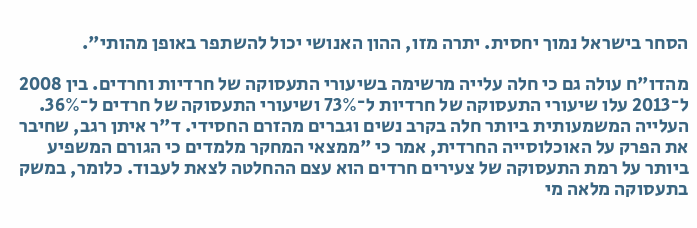הסחר בישראל נמוך יחסית. יתרה מזו, ההון האנושי יכול להשתפר באופן מהותי".

מהדו"ח עולה גם כי חלה עלייה מרשימה בשיעורי התעסוקה של חרדיות וחרדים. בין 2008 ל־2013 עלו שיעורי התעסוקה של חרדיות ל־73% ושיעורי התעסוקה של חרדים ל־36%. העלייה המשמעותית ביותר חלה בקרב נשים וגברים מהזרם החסידי. ד"ר איתן רגב, שחיבר את הפרק על האוכלוסייה החרדית, אמר כי "ממצאי המחקר מלמדים כי הגורם המשפיע ביותר על רמת התעסוקה של צעירים חרדים הוא עצם ההחלטה לצאת לעבוד. כלומר, במשק בתעסוקה מלאה מי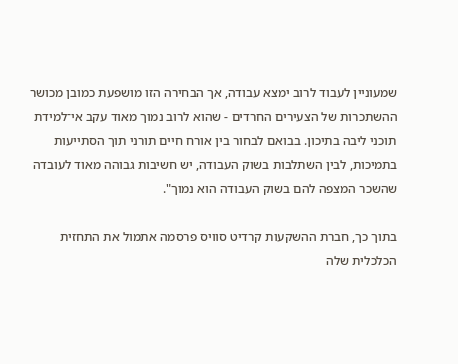שמעוניין לעבוד לרוב ימצא עבודה, אך הבחירה הזו מושפעת כמובן מכושר ההשתכרות של הצעירים החרדים - שהוא לרוב נמוך מאוד עקב אי־למידת תוכני ליבה בתיכון. בבואם לבחור בין אורח חיים תורני תוך הסתייעות בתמיכות, לבין השתלבות בשוק העבודה, יש חשיבות גבוהה מאוד לעובדה שהשכר המצפה להם בשוק העבודה הוא נמוך".

בתוך כך, חברת ההשקעות קרדיט סוויס פרסמה אתמול את התחזית הכלכלית שלה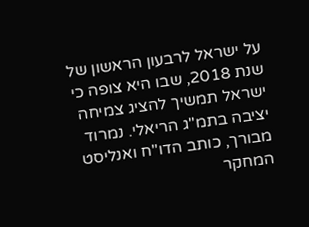על ישראל לרבעון הראשון של שנת 2018, שבו היא צופה כי ישראל תמשיך להציג צמיחה יציבה בתמ"ג הריאלי. נמרוד מבורך, כותב הדו"ח ואנליסט המחקר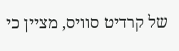של קרדיט סוויס, מציין כי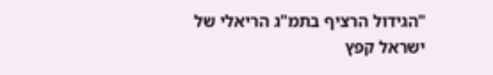"הגידול הרציף בתמ"ג הריאלי של ישראל קפץ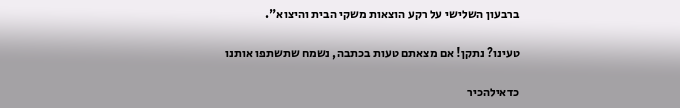ברבעון השלישי על רקע הוצאות משקי הבית והיצוא".

טעינו? נתקן! אם מצאתם טעות בכתבה, נשמח שתשתפו אותנו

כדאילהכיר